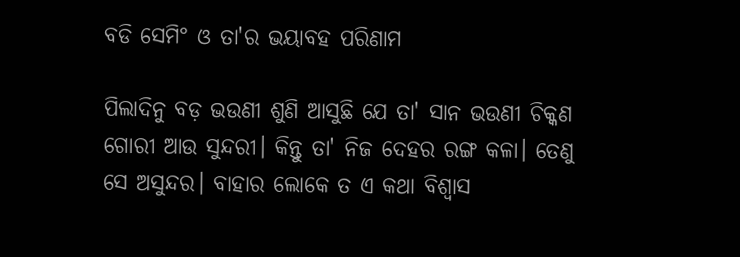ବଡି ସେମି° ଓ ତା'ର ଭୟାବହ ପରିଣାମ

ପିଲାଦିନୁ ବଡ଼ ଭଉଣୀ ଶୁଣି ଆସୁଛି ଯେ ତା' ସାନ ଭଉଣୀ ଚିକ୍କଣ ଗୋରୀ ଆଉ ସୁନ୍ଦରୀ। କିନ୍ତୁ ତା' ନିଜ ଦେହର ରଙ୍ଗ କଳା। ତେଣୁ ସେ ଅସୁନ୍ଦର। ବାହାର ଲୋକେ ତ ଏ କଥା ବିଶ୍ବାସ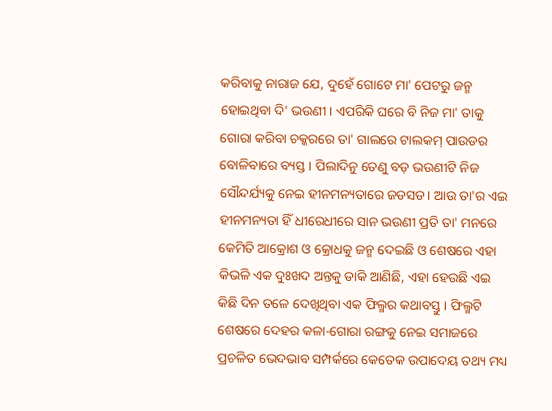କରିବାକୁ ନାରାଜ ଯେ, ଦୁହେଁ ଗୋଟେ ମା' ପେଟରୁ ଜନ୍ମ ହୋଇଥିବା ଦି' ଭଉଣୀ। ଏପରିକି ଘରେ ବି ନିଜ ମା' ତାକୁ ଗୋରା କରିବା ଚକ୍କରରେ ତା' ଗାଲରେ ଟାଲକମ୍ ପାଉଡର ବୋଳିବାରେ ବ୍ୟସ୍ତ। ପିଲାଦିନୁ ତେଣୁ ବଡ଼ ଭଉଣୀଟି ନିଜ ସୌନ୍ଦର୍ଯ୍ୟକୁ ନେଇ ହୀନମନ୍ୟତାରେ ଜଡସଡ। ଆଉ ତା'ର ଏଇ ହୀନମନ୍ୟତା ହିଁ ଧୀରେଧୀରେ ସାନ ଭଉଣୀ ପ୍ରତି ତା' ମନରେ କେମିତି ଆକ୍ରୋଶ ଓ କ୍ରୋଧକୁ ଜନ୍ମ ଦେଇଛି ଓ ଶେଷରେ ଏହା କିଭଳି ଏକ ଦୁଃଖଦ ଅନ୍ତକୁ ଡାକି ଆଣିଛି, ଏହା ହେଉଛି ଏଇ କିଛି ଦିନ ତଳେ ଦେଖିଥିବା ଏକ ଫିଲ୍ମର କଥାବସ୍ତୁ। ଫିଲ୍ମଟି ଶେଷରେ ଦେହର କଳା-ଗୋରା ରଙ୍ଗକୁ ନେଇ ସମାଜରେ ପ୍ରଚଳିତ ଭେଦଭାବ ସମ୍ପର୍କରେ କେତେକ ଉପାଦେୟ ତଥ୍ୟ ମଧ୍ୟ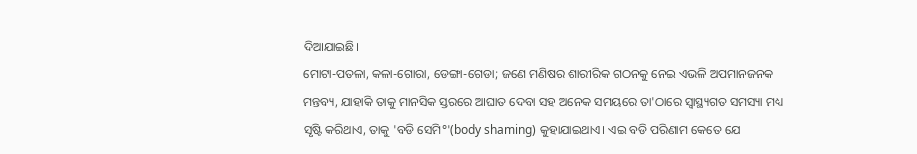ଦିଆଯାଇଛି।
ମୋଟା-ପତଳା, କଳା-ଗୋରା, ଡେଙ୍ଗା-ଗେଡା; ଜଣେ ମଣିଷର ଶାରୀରିକ ଗଠନକୁ ନେଇ ଏଭଳି ଅପମାନଜନକ ମନ୍ତବ୍ୟ, ଯାହାକି ତାକୁ ମାନସିକ ସ୍ତରରେ ଆଘାତ ଦେବା ସହ ଅନେକ ସମୟରେ ତା'ଠାରେ ସ୍ଵାସ୍ଥ୍ୟଗତ ସମସ୍ୟା ମଧ୍ୟ ସୃଷ୍ଟି କରିଥାଏ, ତାକୁ 'ବଡି ସେମି°'(body shaming) କୁହାଯାଇଥାଏ। ଏଇ ବଡି ପରିଣାମ କେତେ ଯେ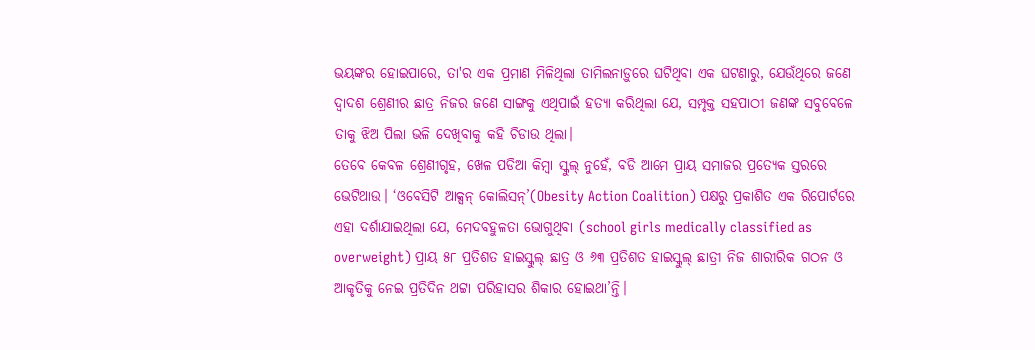ଭୟଙ୍କର ହୋଇପାରେ, ତା'ର ଏକ ପ୍ରମାଣ ମିଳିଥିଲା ତାମିଲନାଡ଼ୁରେ ଘଟିଥିବା ଏକ ଘଟଣାରୁ, ଯେଉଁଥିରେ ଜଣେ ଦ୍ବାଦଶ ଶ୍ରେଣୀର ଛାତ୍ର ନିଜର ଜଣେ ସାଙ୍ଗକୁ ଏଥିପାଇଁ ହତ୍ୟା କରିଥିଲା ଯେ, ସମ୍ପୃକ୍ତ ସହପାଠୀ ଜଣଙ୍କ ସବୁବେଳେ ତାକୁ ଝିଅ ପିଲା ଭଳି ଦେଖିବାକୁ କହି ଚିଡାଉ ଥିଲା।
ତେବେ କେବଳ ଶ୍ରେଣୀଗୃହ, ଖେଳ ପଡିଆ କିମ୍ବା ସ୍କୁଲ୍ ନୁହେଁ, ବଡି ଆମେ ପ୍ରାୟ ସମାଜର ପ୍ରତ୍ୟେକ ସ୍ତରରେ ଭେଟିଥାଉ। ‘ଓବେସିଟି ଆକ୍ସନ୍ କୋଲିସନ୍’(Obesity Action Coalition) ପକ୍ଷରୁ ପ୍ରକାଶିତ ଏକ ରିପୋର୍ଟରେ ଏହା ଦର୍ଶାଯାଇଥିଲା ଯେ, ମେଦବହୁଳତା ଭୋଗୁଥିବା (school girls medically classified as overweight) ପ୍ରାୟ ୫୮ ପ୍ରତିଶତ ହାଇସ୍କୁଲ୍ ଛାତ୍ର ଓ ୬୩ ପ୍ରତିଶତ ହାଇସ୍କୁଲ୍ ଛାତ୍ରୀ ନିଜ ଶାରୀରିକ ଗଠନ ଓ ଆକୃତିକୁ ନେଇ ପ୍ରତିଦିନ ଥଟ୍ଟା ପରିହାସର ଶିକାର ହୋଇଥା’ନ୍ତି।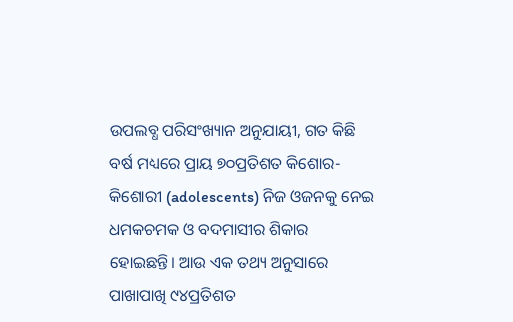ଉପଲବ୍ଧ ପରିସଂଖ୍ୟାନ ଅନୁଯାୟୀ, ଗତ କିଛି ବର୍ଷ ମଧ୍ୟରେ ପ୍ରାୟ ୭୦ପ୍ରତିଶତ କିଶୋର-କିଶୋରୀ (adolescents) ନିଜ ଓଜନକୁ ନେଇ ଧମକଚମକ ଓ ବଦମାସୀର ଶିକାର ହୋଇଛନ୍ତି। ଆଉ ଏକ ତଥ୍ୟ ଅନୁସାରେ ପାଖାପାଖି ୯୪ପ୍ରତିଶତ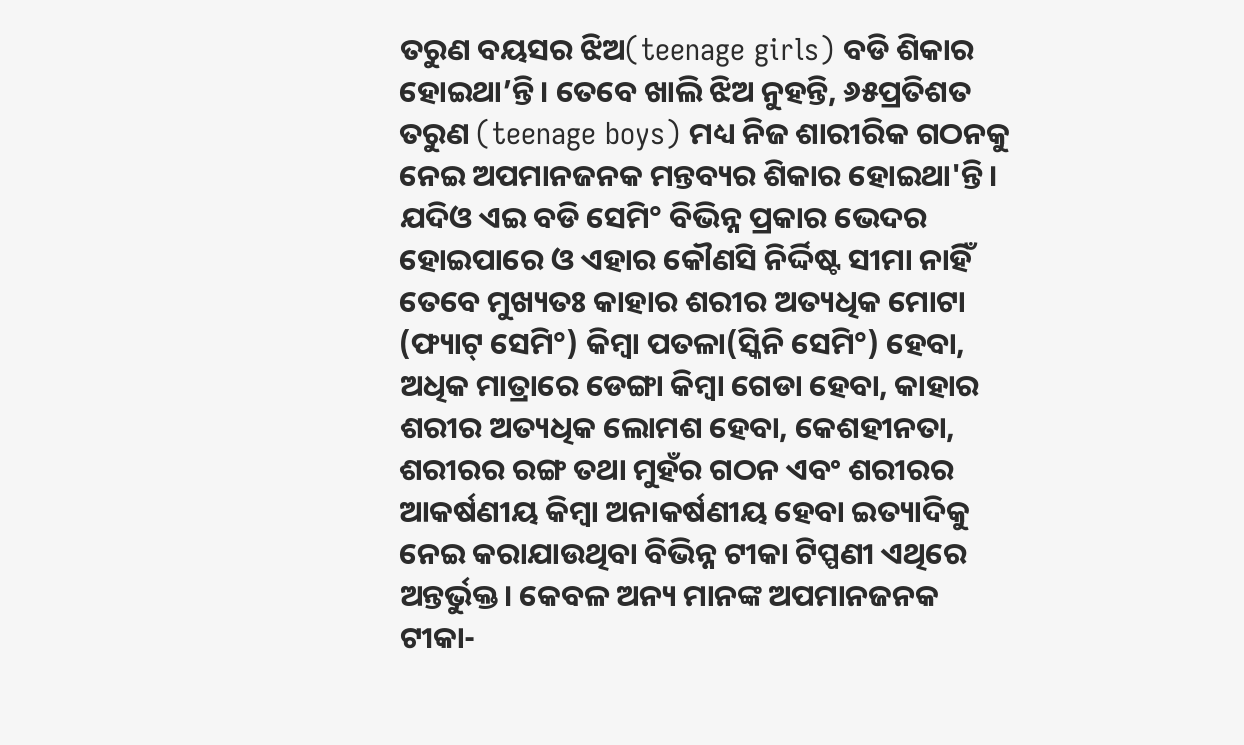ତରୁଣ ବୟସର ଝିଅ(teenage girls) ବଡି ଶିକାର ହୋଇଥା’ନ୍ତି। ତେବେ ଖାଲି ଝିଅ ନୁହନ୍ତି, ୬୫ପ୍ରତିଶତ ତରୁଣ (teenage boys) ମଧ୍ୟ ନିଜ ଶାରୀରିକ ଗଠନକୁ ନେଇ ଅପମାନଜନକ ମନ୍ତବ୍ୟର ଶିକାର ହୋଇଥା'ନ୍ତି।
ଯଦିଓ ଏଇ ବଡି ସେମି° ବିଭିନ୍ନ ପ୍ରକାର ଭେଦର ହୋଇପାରେ ଓ ଏହାର କୌଣସି ନିର୍ଦ୍ଦିଷ୍ଟ ସୀମା ନାହିଁ ତେବେ ମୁଖ୍ୟତଃ କାହାର ଶରୀର ଅତ୍ୟଧିକ ମୋଟା (ଫ୍ୟାଟ୍ ସେମି°) କିମ୍ବା ପତଳା(ସ୍କିନି ସେମି°) ହେବା, ଅଧିକ ମାତ୍ରାରେ ଡେଙ୍ଗା କିମ୍ବା ଗେଡା ହେବା, କାହାର ଶରୀର ଅତ୍ୟଧିକ ଲୋମଶ ହେବା, କେଶହୀନତା, ଶରୀରର ରଙ୍ଗ ତଥା ମୁହଁର ଗଠନ ଏବଂ ଶରୀରର ଆକର୍ଷଣୀୟ କିମ୍ବା ଅନାକର୍ଷଣୀୟ ହେବା ଇତ୍ୟାଦିକୁ ନେଇ କରାଯାଉଥିବା ବିଭିନ୍ନ ଟୀକା ଟିପ୍ପଣୀ ଏଥିରେ ଅନ୍ତର୍ଭୁକ୍ତ। କେବଳ ଅନ୍ୟ ମାନଙ୍କ ଅପମାନଜନକ ଟୀକା-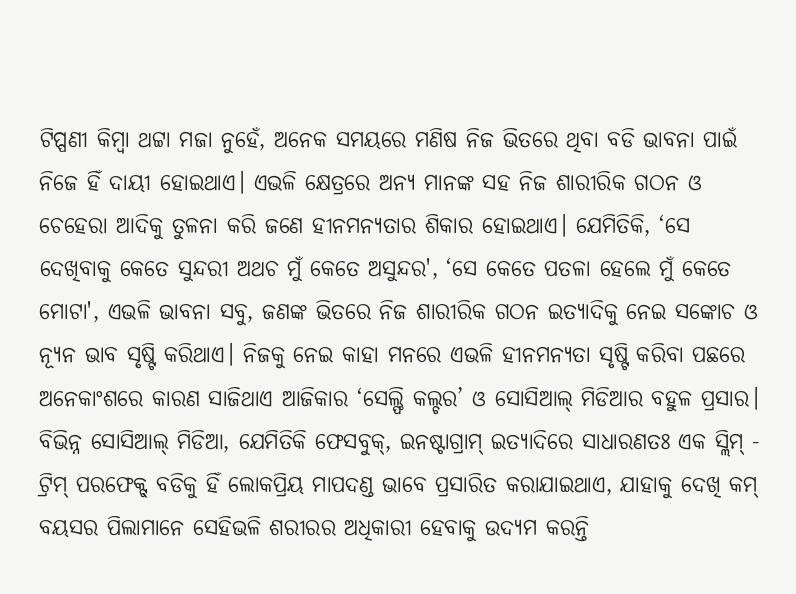ଟିପ୍ପଣୀ କିମ୍ବା ଥଟ୍ଟା ମଜା ନୁହେଁ, ଅନେକ ସମୟରେ ମଣିଷ ନିଜ ଭିତରେ ଥିବା ବଡି ଭାବନା ପାଇଁ ନିଜେ ହିଁ ଦାୟୀ ହୋଇଥାଏ। ଏଭଳି କ୍ଷେତ୍ରରେ ଅନ୍ୟ ମାନଙ୍କ ସହ ନିଜ ଶାରୀରିକ ଗଠନ ଓ ଚେହେରା ଆଦିକୁ ତୁଳନା କରି ଜଣେ ହୀନମନ୍ୟତାର ଶିକାର ହୋଇଥାଏ। ଯେମିତିକି, ‘ସେ ଦେଖିବାକୁ କେତେ ସୁନ୍ଦରୀ ଅଥଚ ମୁଁ କେତେ ଅସୁନ୍ଦର', ‘ସେ କେତେ ପତଳା ହେଲେ ମୁଁ କେତେ ମୋଟା', ଏଭଳି ଭାବନା ସବୁ, ଜଣଙ୍କ ଭିତରେ ନିଜ ଶାରୀରିକ ଗଠନ ଇତ୍ୟାଦିକୁ ନେଇ ସଙ୍କୋଚ ଓ ନ୍ୟୂନ ଭାବ ସୃଷ୍ଟି କରିଥାଏ। ନିଜକୁ ନେଇ କାହା ମନରେ ଏଭଳି ହୀନମନ୍ୟତା ସୃଷ୍ଟି କରିବା ପଛରେ ଅନେକାଂଶରେ କାରଣ ସାଜିଥାଏ ଆଜିକାର ‘ସେଲ୍ଫି କଲ୍ଚର’ ଓ ସୋସିଆଲ୍ ମିଡିଆର ବହୁଳ ପ୍ରସାର। ବିଭିନ୍ନ ସୋସିଆଲ୍ ମିଡିଆ, ଯେମିତିକି ଫେସବୁକ୍, ଇନଷ୍ଟାଗ୍ରାମ୍ ଇତ୍ୟାଦିରେ ସାଧାରଣତଃ ଏକ ସ୍ଲିମ୍ - ଟ୍ରିମ୍ ପରଫେକ୍ଟ୍ ବଡିକୁ ହିଁ ଲୋକପ୍ରିୟ ମାପଦଣ୍ଡ ଭାବେ ପ୍ରସାରିତ କରାଯାଇଥାଏ, ଯାହାକୁ ଦେଖି କମ୍ ବୟସର ପିଲାମାନେ ସେହିଭଳି ଶରୀରର ଅଧିକାରୀ ହେବାକୁ ଉଦ୍ୟମ କରନ୍ତି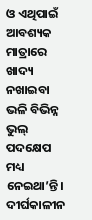ଓ ଏଥିପାଇଁ ଆବଶ୍ୟକ ମାତ୍ରାରେ ଖାଦ୍ୟ ନଖାଇବା ଭଳି ବିଭିନ୍ନ ଭୁଲ୍ ପଦକ୍ଷେପ ମଧ୍ୟ ନେଇଥା’ନ୍ତି।
ଦୀର୍ଘକାଳୀନ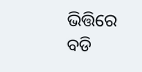ଭିତ୍ତିରେ ବଡି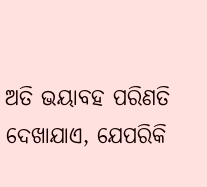ଅତି ଭୟାବହ ପରିଣତି ଦେଖାଯାଏ, ଯେପରିକି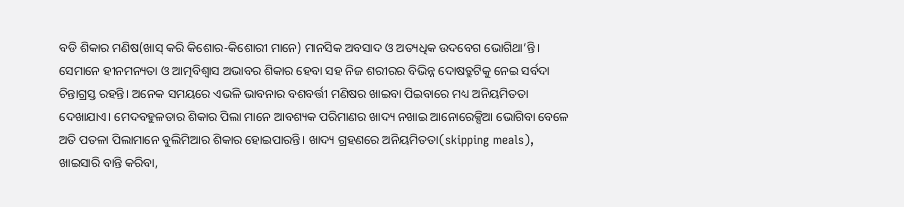ବଡି ଶିକାର ମଣିଷ(ଖାସ୍ କରି କିଶୋର-କିଶୋରୀ ମାନେ) ମାନସିକ ଅବସାଦ ଓ ଅତ୍ୟଧିକ ଉଦବେଗ ଭୋଗିଥା’ନ୍ତି। ସେମାନେ ହୀନମନ୍ୟତା ଓ ଆତ୍ମବିଶ୍ଵାସ ଅଭାବର ଶିକାର ହେବା ସହ ନିଜ ଶରୀରର ବିଭିନ୍ନ ଦୋଷତ୍ରୁଟିକୁ ନେଇ ସର୍ବଦା ଚିନ୍ତାଗ୍ରସ୍ତ ରହନ୍ତି। ଅନେକ ସମୟରେ ଏଭଳି ଭାବନାର ବଶବର୍ତ୍ତୀ ମଣିଷର ଖାଇବା ପିଇବାରେ ମଧ୍ୟ ଅନିୟମିତତା ଦେଖାଯାଏ। ମେଦବହୁଳତାର ଶିକାର ପିଲା ମାନେ ଆବଶ୍ୟକ ପରିମାଣର ଖାଦ୍ୟ ନଖାଇ ଆନୋରେକ୍ସିଆ ଭୋଗିବା ବେଳେ ଅତି ପତଳା ପିଲାମାନେ ବୁଲିମିଆର ଶିକାର ହୋଇପାରନ୍ତି। ଖାଦ୍ୟ ଗ୍ରହଣରେ ଅନିୟମିତତା(skipping meals), ଖାଇସାରି ବାନ୍ତି କରିବା,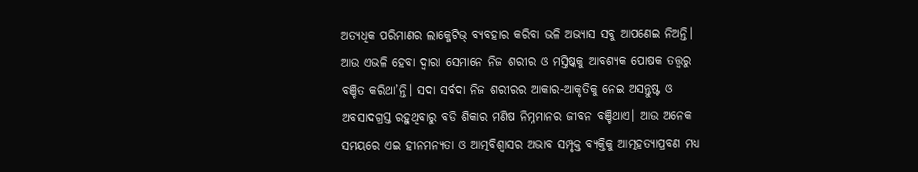ଅତ୍ୟଧିକ ପରିମାଣର ଲାକ୍ଜେଟିଭ୍ ବ୍ୟବହାର କରିବା ଭଳି ଅଭ୍ୟାସ ସବୁ ଆପଣେଇ ନିଅନ୍ତି। ଆଉ ଏଭଳି ହେବା ଦ୍ୱାରା ସେମାନେ ନିଜ ଶରୀର ଓ ମସ୍ତିଷ୍କକୁ ଆବଶ୍ୟକ ପୋଷକ ତତ୍ତ୍ଵରୁ ବଞ୍ଚିତ କରିଥା’ନ୍ତି। ସଦା ସର୍ବଦା ନିଜ ଶରୀରର ଆକାର-ଆକୃତିକୁ ନେଇ ଅସନ୍ତୁଷ୍ଟ ଓ ଅବସାଦଗ୍ରସ୍ତ ରହୁଥିବାରୁ ବଡି ଶିକାର ମଣିଷ ନିମ୍ନମାନର ଜୀବନ ବଞ୍ଚିଥାଏ। ଆଉ ଅନେକ ସମୟରେ ଏଇ ହୀନମନ୍ୟତା ଓ ଆତ୍ମବିଶ୍ଵାସର ଅଭାବ ସମ୍ପୃକ୍ତ ବ୍ୟକ୍ତିକୁ ଆତ୍ମହତ୍ୟାପ୍ରବଣ ମଧ୍ୟ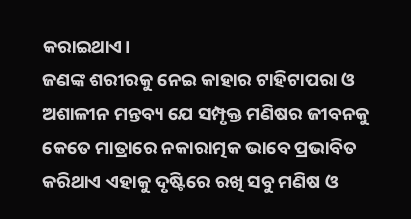କରାଇଥାଏ।
ଜଣଙ୍କ ଶରୀରକୁ ନେଇ କାହାର ଟାହିଟାପରା ଓ ଅଶାଳୀନ ମନ୍ତବ୍ୟ ଯେ ସମ୍ପୃକ୍ତ ମଣିଷର ଜୀବନକୁ କେତେ ମାତ୍ରାରେ ନକାରାତ୍ମକ ଭାବେ ପ୍ରଭାବିତ କରିଥାଏ ଏହାକୁ ଦୃଷ୍ଟିରେ ରଖି ସବୁ ମଣିଷ ଓ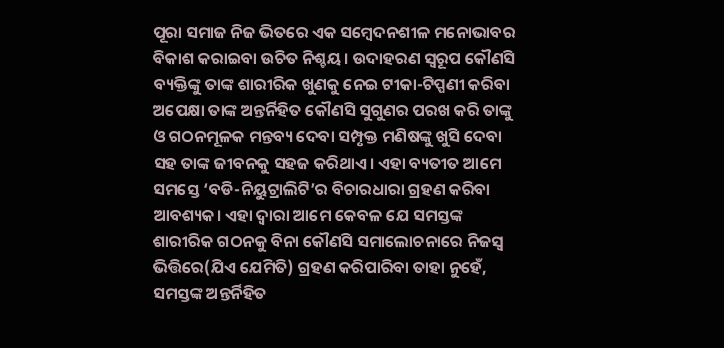ପୂରା ସମାଜ ନିଜ ଭିତରେ ଏକ ସମ୍ବେଦନଶୀଳ ମନୋଭାବର ବିକାଶ କରାଇବା ଉଚିତ ନିଶ୍ଚୟ। ଉଦାହରଣ ସ୍ବରୂପ କୌଣସି ବ୍ୟକ୍ତିଙ୍କୁ ତାଙ୍କ ଶାରୀରିକ ଖୁଣକୁ ନେଇ ଟୀକା-ଟିପ୍ପଣୀ କରିବା ଅପେକ୍ଷା ତାଙ୍କ ଅନ୍ତର୍ନିହିତ କୌଣସି ସୁଗୁଣର ପରଖ କରି ତାଙ୍କୁ ଓ ଗଠନମୂଳକ ମନ୍ତବ୍ୟ ଦେବା ସମ୍ପୃକ୍ତ ମଣିଷଙ୍କୁ ଖୁସି ଦେବା ସହ ତାଙ୍କ ଜୀବନକୁ ସହଜ କରିଥାଏ। ଏହା ବ୍ୟତୀତ ଆମେ ସମସ୍ତେ ‘ବଡି-ନିୟୁଟ୍ରାଲିଟି’ର ବିଚାରଧାରା ଗ୍ରହଣ କରିବା ଆବଶ୍ୟକ। ଏହା ଦ୍ୱାରା ଆମେ କେବଳ ଯେ ସମସ୍ତଙ୍କ ଶାରୀରିକ ଗଠନକୁ ବିନା କୌଣସି ସମାଲୋଚନାରେ ନିଜସ୍ବ ଭିତ୍ତିରେ(ଯିଏ ଯେମିତି) ଗ୍ରହଣ କରିପାରିବା ତାହା ନୁହେଁ, ସମସ୍ତଙ୍କ ଅନ୍ତର୍ନିହିତ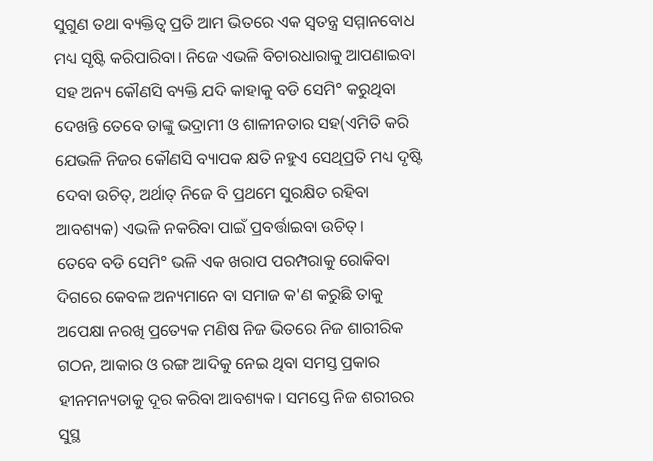ସୁଗୁଣ ତଥା ବ୍ୟକ୍ତିତ୍ବ ପ୍ରତି ଆମ ଭିତରେ ଏକ ସ୍ବତନ୍ତ୍ର ସମ୍ମାନବୋଧ ମଧ୍ୟ ସୃଷ୍ଟି କରିପାରିବା। ନିଜେ ଏଭଳି ବିଚାରଧାରାକୁ ଆପଣାଇବା ସହ ଅନ୍ୟ କୌଣସି ବ୍ୟକ୍ତି ଯଦି କାହାକୁ ବଡି ସେମି° କରୁଥିବା ଦେଖନ୍ତି ତେବେ ତାଙ୍କୁ ଭଦ୍ରାମୀ ଓ ଶାଳୀନତାର ସହ(ଏମିତି କରି ଯେଭଳି ନିଜର କୌଣସି ବ୍ୟାପକ କ୍ଷତି ନହୁଏ ସେଥିପ୍ରତି ମଧ୍ୟ ଦୃଷ୍ଟି ଦେବା ଉଚିତ୍, ଅର୍ଥାତ୍ ନିଜେ ବି ପ୍ରଥମେ ସୁରକ୍ଷିତ ରହିବା ଆବଶ୍ୟକ) ଏଭଳି ନକରିବା ପାଇଁ ପ୍ରବର୍ତ୍ତାଇବା ଉଚିତ୍।
ତେବେ ବଡି ସେମି° ଭଳି ଏକ ଖରାପ ପରମ୍ପରାକୁ ରୋକିବା ଦିଗରେ କେବଳ ଅନ୍ୟମାନେ ବା ସମାଜ କ'ଣ କରୁଛି ତାକୁ ଅପେକ୍ଷା ନରଖି ପ୍ରତ୍ୟେକ ମଣିଷ ନିଜ ଭିତରେ ନିଜ ଶାରୀରିକ ଗଠନ, ଆକାର ଓ ରଙ୍ଗ ଆଦିକୁ ନେଇ ଥିବା ସମସ୍ତ ପ୍ରକାର ହୀନମନ୍ୟତାକୁ ଦୂର କରିବା ଆବଶ୍ୟକ। ସମସ୍ତେ ନିଜ ଶରୀରର ସୁସ୍ଥ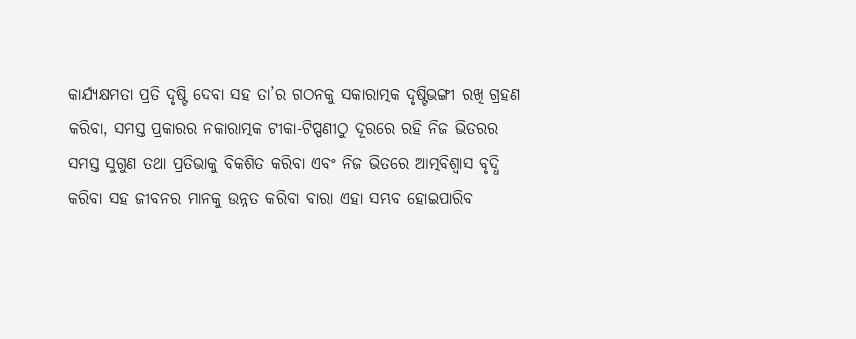କାର୍ଯ୍ୟକ୍ଷମତା ପ୍ରତି ଦୃଷ୍ଟି ଦେବା ସହ ତା’ର ଗଠନକୁ ସକାରାତ୍ମକ ଦୃଷ୍ଟିଭଙ୍ଗୀ ରଖି ଗ୍ରହଣ କରିବା, ସମସ୍ତ ପ୍ରକାରର ନକାରାତ୍ମକ ଟୀକା-ଟିପ୍ପଣୀଠୁ ଦୂରରେ ରହି ନିଜ ଭିତରର ସମସ୍ତ ସୁଗୁଣ ତଥା ପ୍ରତିଭାକୁ ବିକଶିତ କରିବା ଏବଂ ନିଜ ଭିତରେ ଆତ୍ମବିଶ୍ଵାସ ବୃଦ୍ଧି କରିବା ସହ ଜୀବନର ମାନକୁ ଉନ୍ନତ କରିବା ବାରା ଏହା ସମ୍ଭବ ହୋଇପାରିବ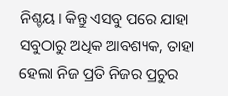ନିଶ୍ଚୟ। କିନ୍ତୁ ଏସବୁ ପରେ ଯାହା ସବୁଠାରୁ ଅଧିକ ଆବଶ୍ୟକ, ତାହା ହେଲା ନିଜ ପ୍ରତି ନିଜର ପ୍ରଚୁର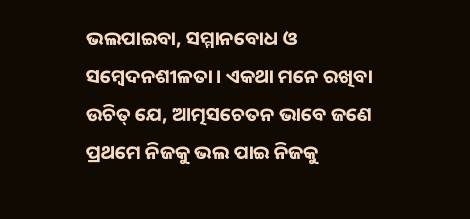ଭଲପାଇବା, ସମ୍ମାନବୋଧ ଓ ସମ୍ବେଦନଶୀଳତା। ଏକଥା ମନେ ରଖିବା ଉଚିତ୍ ଯେ, ଆତ୍ମସଚେତନ ଭାବେ ଜଣେ ପ୍ରଥମେ ନିଜକୁ ଭଲ ପାଇ ନିଜକୁ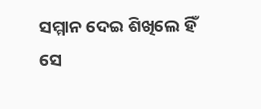ସମ୍ମାନ ଦେଇ ଶିଖିଲେ ହିଁ ସେ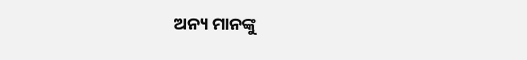ଅନ୍ୟ ମାନଙ୍କୁ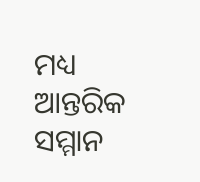ମଧ୍ୟ ଆନ୍ତରିକ ସମ୍ମାନ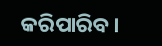କରିପାରିବ।